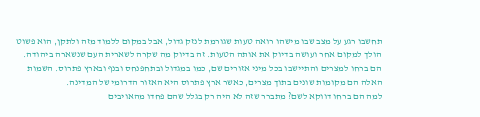תחשבו רגע על מצב שבו מישהו רואה טעות שגורמת לנזק גדול, אבל במקום ללמוד מזה ולתקן, הוא פשוט הולך למקום אחר ועושה בדיוק את אותה הטעות. זה בדיוק מה שקרה לשארית העם שנשארה ביהודה. הם ברחו למצרים והתיישבו בכל מיני אזורים שם, כמו במגדול ובתחפנחס ובנף ובארץ פתרוס. השמות האלה הם מקומות שונים בתוך מצרים, כאשר ארץ פתרוס היא האזור הדרומי של המדינה.
למה הם ברחו דווקא לשם? מתברר שזה לא היה רק בגלל שהם פחדו מהאויבים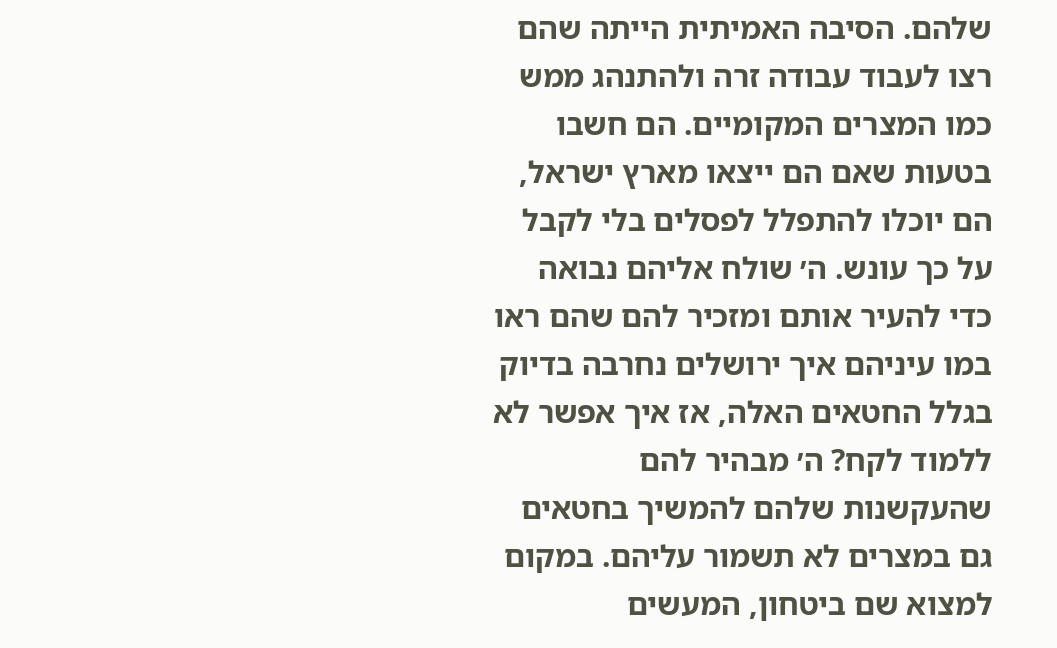שלהם. הסיבה האמיתית הייתה שהם רצו לעבוד עבודה זרה ולהתנהג ממש כמו המצרים המקומיים. הם חשבו בטעות שאם הם ייצאו מארץ ישראל, הם יוכלו להתפלל לפסלים בלי לקבל על כך עונש. ה׳ שולח אליהם נבואה כדי להעיר אותם ומזכיר להם שהם ראו במו עיניהם איך ירושלים נחרבה בדיוק בגלל החטאים האלה, אז איך אפשר לא ללמוד לקח? ה׳ מבהיר להם שהעקשנות שלהם להמשיך בחטאים גם במצרים לא תשמור עליהם. במקום למצוא שם ביטחון, המעשים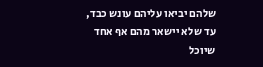שלהם יביאו עליהם עונש כבד, עד שלא יישאר מהם אף אחד שיוכל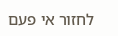לחזור אי פעם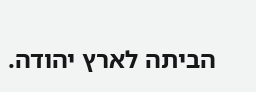הביתה לארץ יהודה.